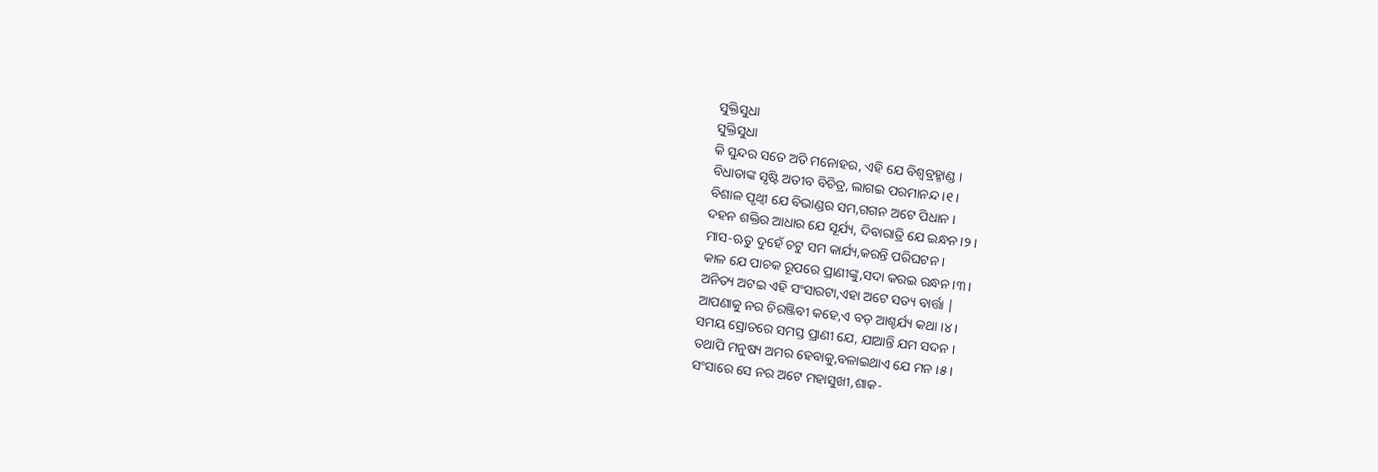ସୁକ୍ତିସୁଧା
ସୁକ୍ତିସୁଧା
କି ସୁନ୍ଦର ସତେ ଅତି ମନୋହର, ଏହି ଯେ ବିଶ୍ବବ୍ରହ୍ମାଣ୍ଡ ।
ବିଧାତାଙ୍କ ସୃଷ୍ଟି ଅତୀବ ବିଚିତ୍ର, ଲାଗଇ ପରମାନନ୍ଦ ।୧।
ବିଶାଳ ପୃଥ୍ବୀ ଯେ ବିଭାଣ୍ଡର ସମ,ଗଗନ ଅଟେ ପିଧାନ ।
ଦହନ ଶକ୍ତିର ଆଧାର ଯେ ସୂର୍ଯ୍ୟ, ଦିବାରାତ୍ରି ଯେ ଇନ୍ଧନ।୨।
ମାସ-ଋତୁ ଦୁହେଁ ଚଟୁ ସମ କାର୍ଯ୍ୟ,କରନ୍ତି ପରିଘଟନ ।
କାଳ ଯେ ପାଚକ ରୂପରେ ପ୍ରାଣୀଙ୍କୁ,ସଦା କରଇ ରନ୍ଧନ ।୩।
ଅନିତ୍ୟ ଅଟଇ ଏହି ସଂସାରଟା,ଏହା ଅଟେ ସତ୍ୟ ବାର୍ତ୍ତା |
ଆପଣାକୁ ନର ଚିରଞ୍ଜିବୀ କହେ,ଏ ବଡ଼ ଆଶ୍ଚର୍ଯ୍ୟ କଥା ।୪।
ସମୟ ସ୍ରୋତରେ ସମସ୍ତ ପ୍ରାଣୀ ଯେ, ଯାଆନ୍ତି ଯମ ସଦନ ।
ତଥାପି ମନୁଷ୍ୟ ଅମର ହେବାକୁ,ବଳାଇଥାଏ ଯେ ମନ ।୫।
ସଂସାରେ ସେ ନର ଅଟେ ମହାସୁଖୀ,ଶାକ-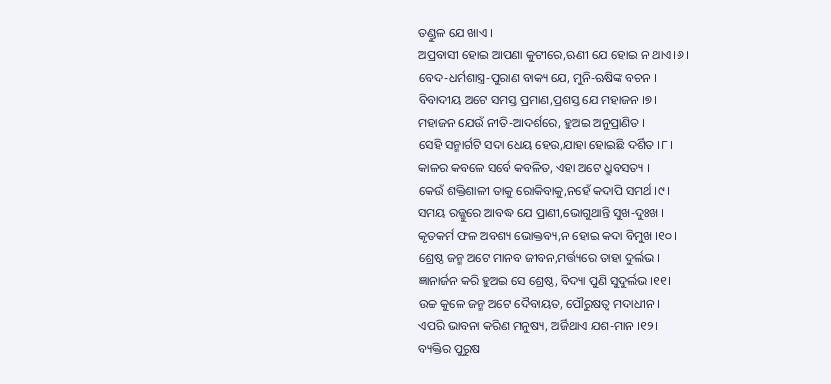ତଣ୍ଡୁଳ ଯେ ଖାଏ ।
ଅପ୍ରବାସୀ ହୋଇ ଆପଣା କୁଟୀରେ,ଋଣୀ ଯେ ହୋଇ ନ ଥାଏ।୬।
ବେଦ-ଧର୍ମଶାସ୍ତ୍ର-ପୁରାଣ ବାକ୍ୟ ଯେ, ମୁନି-ଋଷିଙ୍କ ବଚନ ।
ବିବାଦୀୟ ଅଟେ ସମସ୍ତ ପ୍ରମାଣ,ପ୍ରଶସ୍ତ ଯେ ମହାଜନ ।୭।
ମହାଜନ ଯେଉଁ ନୀତି-ଆଦର୍ଶରେ, ହୁଅଇ ଅନୁପ୍ରାଣିତ ।
ସେହି ସନ୍ମାର୍ଗଟି ସଦା ଧେୟ ହେଉ,ଯାହା ହୋଇଛି ଦର୍ଶିତ ।୮।
କାଳର କବଳେ ସର୍ବେ କବଳିତ, ଏହା ଅଟେ ଧ୍ରୁବସତ୍ୟ ।
କେଉଁ ଶକ୍ତିଶାଳୀ ତାକୁ ରୋକିବାକୁ,ନହେଁ କଦାପି ସମର୍ଥ ।୯।
ସମୟ ରଜ୍ଜୁରେ ଆବଦ୍ଧ ଯେ ପ୍ରାଣୀ,ଭୋଗୁଥାନ୍ତି ସୁଖ-ଦୁଃଖ ।
କୃତକର୍ମ ଫଳ ଅବଶ୍ୟ ଭୋକ୍ତବ୍ୟ,ନ ହୋଇ କଦା ବିମୁଖ ।୧୦।
ଶ୍ରେଷ୍ଠ ଜନ୍ମ ଅଟେ ମାନବ ଜୀବନ,ମର୍ତ୍ତ୍ୟରେ ତାହା ଦୁର୍ଲଭ ।
ଜ୍ଞାନାର୍ଜନ କରି ହୁଅଇ ସେ ଶ୍ରେଷ୍ଠ, ବିଦ୍ୟା ପୁଣି ସୁଦୁର୍ଲଭ ।୧୧।
ଉଚ୍ଚ କୁଳେ ଜନ୍ମ ଅଟେ ଦୈବାୟତ, ପୌରୁଷତ୍ବ ମଦାଧୀନ ।
ଏପରି ଭାବନା କରିଣ ମନୁଷ୍ୟ, ଅର୍ଜିଥାଏ ଯଶ-ମାନ ।୧୨।
ବ୍ୟକ୍ତିର ପୁରୁଷ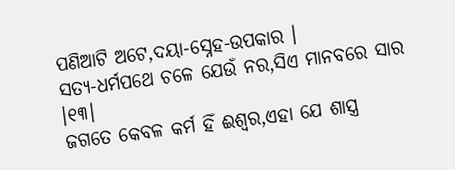ପଣିଆଟି ଅଟେ,ଦୟା-ସ୍ନେହ-ଉପକାର ।
ସତ୍ୟ-ଧର୍ମପଥେ ଚଳେ ଯେଉଁ ନର,ସିଏ ମାନବରେ ସାର ।୧୩।
ଜଗତେ କେବଳ କର୍ମ ହିଁ ଈଶ୍ବର,ଏହା ଯେ ଶାସ୍ତ୍ର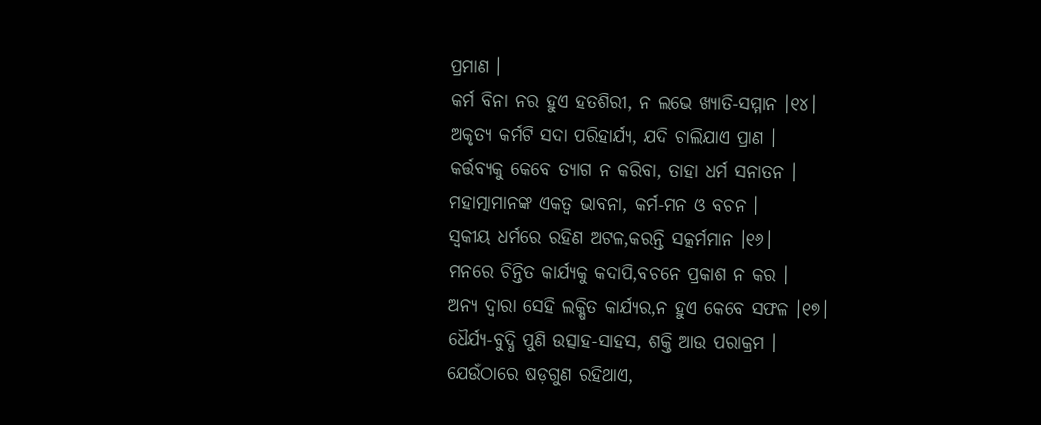ପ୍ରମାଣ ।
କର୍ମ ବିନା ନର ହୁଏ ହତଶିରୀ, ନ ଲଭେ ଖ୍ୟାତି-ସମ୍ମାନ ।୧୪।
ଅକୃତ୍ୟ କର୍ମଟି ସଦା ପରିହାର୍ଯ୍ୟ, ଯଦି ଚାଲିଯାଏ ପ୍ରାଣ ।
କର୍ତ୍ତବ୍ୟକୁ କେବେ ତ୍ୟାଗ ନ କରିବା, ତାହା ଧର୍ମ ସନାତନ ।
ମହାତ୍ମାମାନଙ୍କ ଏକତ୍ଵ ଭାବନା, କର୍ମ-ମନ ଓ ବଚନ ।
ସ୍ବକୀୟ ଧର୍ମରେ ରହିଣ ଅଟଳ,କରନ୍ତି ସତ୍କର୍ମମାନ ।୧୬।
ମନରେ ଚିନ୍ତିତ କାର୍ଯ୍ୟକୁ କଦାପି,ବଚନେ ପ୍ରକାଶ ନ କର ।
ଅନ୍ୟ ଦ୍ବାରା ସେହି ଲକ୍ଷିତ କାର୍ଯ୍ୟର,ନ ହୁଏ କେବେ ସଫଳ ।୧୭।
ଧୈର୍ଯ୍ୟ-ବୁଦ୍ଧି ପୁଣି ଉତ୍ସାହ-ସାହସ, ଶକ୍ତି ଆଉ ପରାକ୍ରମ ।
ଯେଉଁଠାରେ ଷଡ଼ଗୁଣ ରହିଥାଏ,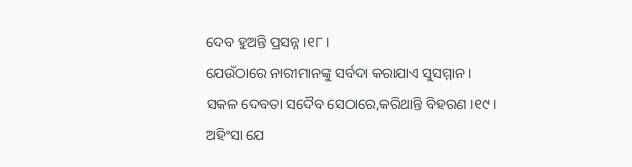ଦେବ ହୁଅନ୍ତି ପ୍ରସନ୍ନ ।୧୮।
ଯେଉଁଠାରେ ନାରୀମାନଙ୍କୁ ସର୍ବଦା କରାଯାଏ ସୁସମ୍ମାନ ।
ସକଳ ଦେବତା ସଦୈବ ସେଠାରେ,କରିଥାନ୍ତି ବିହରଣ ।୧୯।
ଅହିଂସା ଯେ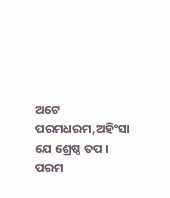ଅଟେ ପରମଧରମ,ଅହିଂସା ଯେ ଶ୍ରେଷ୍ଠ ତପ ।
ପରମ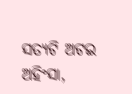ସତ୍ୟଟି ଅଟଇ ଅହିଂସା,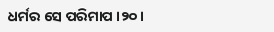ଧର୍ମର ସେ ପରିମାପ ।୨୦।